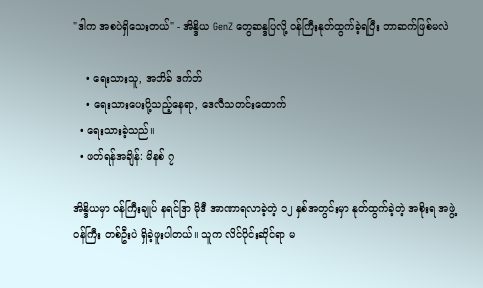"ဒါက အစပဲရှိသေးတယ်" - အိန္ဒိယ GenZ တွေဆန္ဒပြလို့ ဝန်ကြီးနုတ်ထွက်ခဲ့ရပြီး ဘာဆက်ဖြစ်မလဲ

    • ရေးသားသူ, အဘိခ် ဒက်ဘ်
    • ရေးသားပေးပို့သည့်နေရာ, ဒေလီသတင်းထောက်
  • ရေးသားခဲ့သည်။
  • ဖတ်ရန်အချိန်: မိနစ် ၇

အိန္ဒိယမှာ ဝန်ကြီးချုပ် နရင်ဒြာ မိုဒီ အာဏာရလာခဲ့တဲ့ ၁၂ နှစ်အတွင်းမှာ နုတ်ထွက်ခဲ့တဲ့ အစိုးရ အဖွဲ့ဝန်ကြီး တစ်ဦးပဲ ရှိခဲ့ဖူးပါတယ်။ သူက လိင်ပိုင်းဆိုင်ရာ မ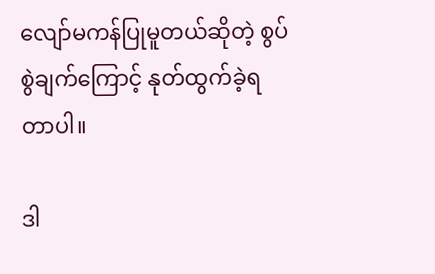လျော်မကန်ပြုမူတယ်ဆိုတဲ့ စွပ်စွဲချက်ကြောင့် နုတ်ထွက်ခဲ့ရတာပါ။

ဒါ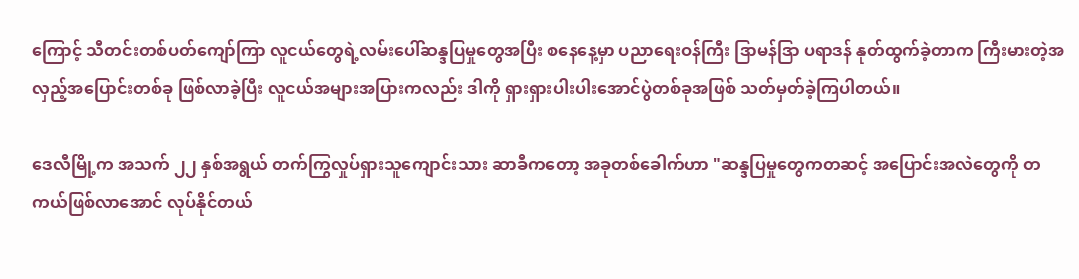ကြောင့် သီတင်းတစ်ပတ်ကျော်ကြာ လူငယ်တွေရဲ့လမ်းပေါ်ဆန္ဒပြမှုတွေအပြီး စနေနေ့မှာ ပညာရေးဝန်ကြီး ဒြာမန်ဒြာ ပရာဒန် နုတ်ထွက်ခဲ့တာက ကြီးမားတဲ့အလှည့်အပြောင်းတစ်ခု ဖြစ်လာခဲ့ပြီး လူငယ်အများအပြားကလည်း ဒါကို ရှားရှားပါးပါးအောင်ပွဲတစ်ခုအဖြစ် သတ်မှတ်ခဲ့ကြပါတယ်။

ဒေလီမြို့က အသက် ၂၂ နှစ်အရွယ် တက်ကြွလှုပ်ရှားသူကျောင်းသား ဆာခီကတော့ အခုတစ်ခေါက်ဟာ "ဆန္ဒပြမှုတွေကတဆင့် အပြောင်းအလဲတွေကို တကယ်ဖြစ်လာအောင် လုပ်နိုင်တယ်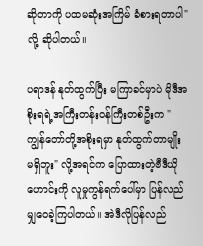ဆိုတာကို ပထမဆုံးအကြိမ် ခံစားရတာပါ" လို့ ဆိုပါတယ်။

ပရာဒန် နုတ်ထွက်ပြီး မကြာခင်မှာပဲ မိုဒီအစိုးရရဲ့အကြီးတန်းဝန်ကြီးတစ်ဦးက "ကျွန်တော်တို့အစိုးရမှာ နုတ်ထွက်တာမျိုး မရှိဘူး" လို့အရင်က ပြောထားတဲ့ဗီဒီယိုဟောင်းကို လူမှုကွန်ရက်ပေါ်မှာ ပြန်လည်မျှဝေခဲ့ကြပါတယ်။ အဲဒီလိုပြန်လည်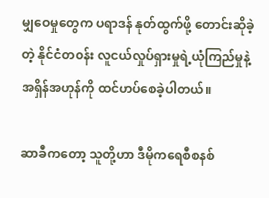မျှဝေမှုတွေက ပရာဒန် နုတ်ထွက်ဖို့ တောင်းဆိုခဲ့တဲ့ နိုင်ငံတ၀န်း လူငယ်လှုပ်ရှားမှုရဲ့ယုံကြည်မှုနဲ့ အရှိန်အဟုန်ကို ထင်ဟပ်စေခဲ့ပါတယ်။

ဆာခီကတော့ သူတို့ဟာ ဒီမိုကရေစီစနစ်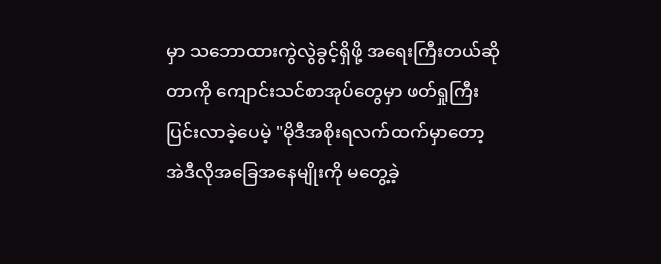မှာ သဘောထားကွဲလွဲခွင့်ရှိဖို့ အရေးကြီးတယ်ဆိုတာကို ကျောင်းသင်စာအုပ်တွေမှာ ဖတ်ရှုကြီးပြင်းလာခဲ့ပေမဲ့ "မိုဒီအစိုးရလက်ထက်မှာတော့ အဲဒီလိုအခြေအနေမျိုးကို မတွေ့ခဲ့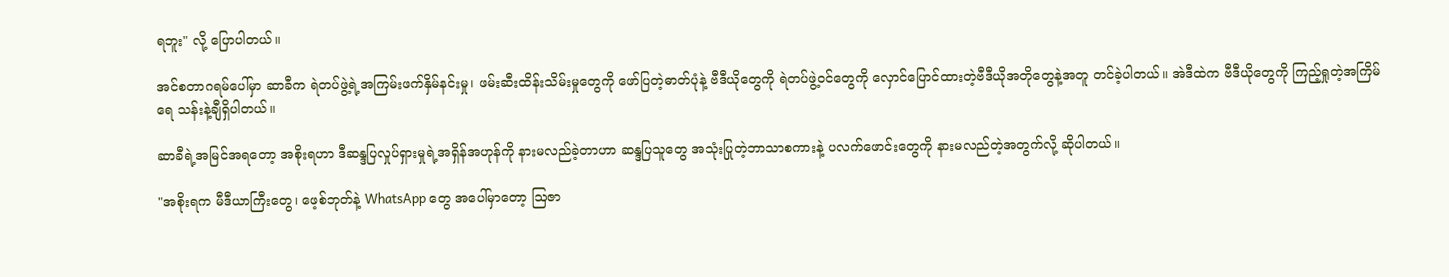ရဘူး" လို့ ပြောပါတယ်။

အင်စတာဂရမ်ပေါ်မှာ ဆာခီက ရဲတပ်ဖွဲ့ရဲ့အကြမ်းဖက်နှိမ်နင်းမှု၊ ဖမ်းဆီးထိန်းသိမ်းမှုတွေကို ဖော်ပြတဲ့ဓာတ်ပုံနဲ့ ဗီဒီယိုတွေကို ရဲတပ်ဖွဲ့ဝင်တွေကို လှောင်ပြောင်ထားတဲ့ဗီဒီယိုအတိုတွေနဲ့အတူ တင်ခဲ့ပါတယ်။ အဲဒီထဲက ဗီဒီယိုတွေကို ကြည့်ရှုတဲ့အကြိမ်ရေ သန်းနဲ့ချီရှိပါတယ်။

ဆာခီရဲ့အမြင်အရတော့ အစိုးရဟာ ဒီဆန္ဒပြလှုပ်ရှားမှုရဲ့အရှိန်အဟုန်ကို နားမလည်ခဲ့တာဟာ ဆန္ဒပြသူတွေ အသုံးပြုတဲ့ဘာသာစကားနဲ့ ပလက်ဖောင်းတွေကို နားမလည်တဲ့အတွက်လို့ ဆိုပါတယ်။

"အစိုးရက မီဒီယာကြီးတွေ၊ ဖေ့စ်ဘုတ်နဲ့ WhatsApp တွေ အပေါ်မှာတော့ ဩဇာ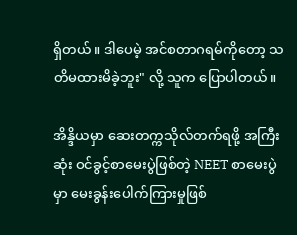ရှိတယ်။ ဒါပေမဲ့ အင်စတာဂရမ်ကိုတော့ သတိမထားမိခဲ့ဘူး" လို့ သူက ပြောပါတယ်။

အိန္ဒိယမှာ ဆေးတက္ကသိုလ်တက်ရဖို့ အကြီးဆုံး ဝင်ခွင့်စာမေးပွဲဖြစ်တဲ့ NEET စာမေးပွဲမှာ မေးခွန်းပေါက်ကြားမှုဖြစ်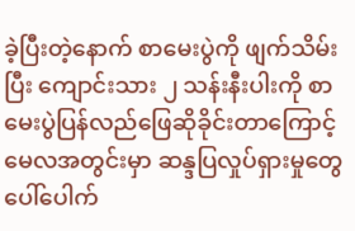ခဲ့ပြီးတဲ့နောက် စာမေးပွဲကို ဖျက်သိမ်းပြီး ကျောင်းသား ၂ သန်းနီးပါးကို စာမေးပွဲပြန်လည်ဖြေဆိုခိုင်းတာကြောင့် မေလအတွင်းမှာ ဆန္ဒပြလှုပ်ရှားမှုတွေ ပေါ်ပေါက်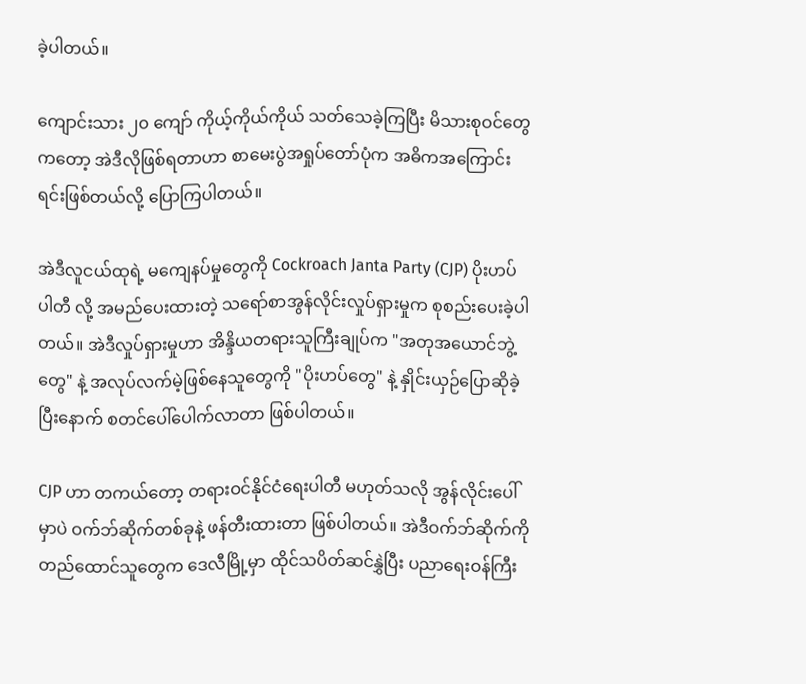ခဲ့ပါတယ်။

ကျောင်းသား ၂၀ ကျော် ကိုယ့်ကိုယ်ကိုယ် သတ်သေခဲ့ကြပြီး မိသားစုဝင်တွေကတော့ အဲဒီလိုဖြစ်ရတာဟာ စာမေးပွဲအရှုပ်တော်ပုံက အဓိကအကြောင်းရင်းဖြစ်တယ်လို့ ပြောကြပါတယ်။

အဲဒီလူငယ်ထုရဲ့ မကျေနပ်မှုတွေကို Cockroach Janta Party (CJP) ပိုးဟပ်ပါတီ လို့ အမည်ပေးထားတဲ့ သရော်စာအွန်လိုင်းလှုပ်ရှားမှုက စုစည်းပေးခဲ့ပါတယ်။ အဲဒီလှုပ်ရှားမှုဟာ အိန္ဒိယတရားသူကြီးချုပ်က "အတုအယောင်ဘွဲ့တွေ" နဲ့ အလုပ်လက်မဲ့ဖြစ်နေသူတွေကို "ပိုးဟပ်တွေ" နဲ့ နှိုင်းယှဉ်ပြောဆိုခဲ့ပြီးနောက် စတင်ပေါ်ပေါက်လာတာ ဖြစ်ပါတယ်။

CJP ဟာ တကယ်တော့ တရားဝင်နိုင်ငံရေးပါတီ မဟုတ်သလို အွန်လိုင်းပေါ်မှာပဲ ဝက်ဘ်ဆိုက်တစ်ခုနဲ့ ဖန်တီးထားတာ ဖြစ်ပါတယ်။ အဲဒီဝက်ဘ်ဆိုက်ကို တည်ထောင်သူတွေက ဒေလီမြို့မှာ ထိုင်သပိတ်ဆင်နွှဲပြီး ပညာရေးဝန်ကြီး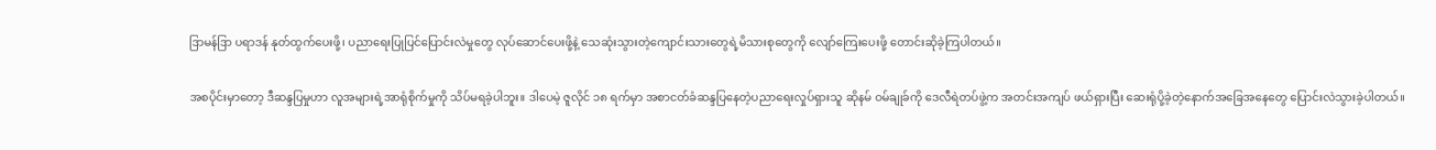ဒြာမန်ဒြာ ပရာဒန် နုတ်ထွက်ပေးဖို့၊ ပညာရေးပြုပြင်ပြောင်းလဲမှုတွေ လုပ်ဆောင်ပေးဖို့နဲ့ သေဆုံးသွားတဲ့ကျောင်းသားတွေရဲ့မိသားစုတွေကို လျော်ကြေးပေးဖို့ တောင်းဆိုခဲ့ကြပါတယ်။

အစပိုင်းမှာတော့ ဒီဆန္ဒပြမှုဟာ လူအများရဲ့အာရုံစိုက်မှုကို သိပ်မရခဲ့ပါဘူး။ ဒါပေမဲ့ ဇူလိုင် ၁၈ ရက်မှာ အစာငတ်ခံဆန္ဒပြနေတဲ့ပညာရေးလှုပ်ရှားသူ ဆိုနမ် ဝမ်ချုခ်ကို ဒေလီရဲတပ်ဖွဲ့က အတင်းအကျပ် ဖယ်ရှားပြီး ဆေးရုံပို့ခဲ့တဲ့နောက်အခြေအနေတွေ ပြောင်းလဲသွားခဲ့ပါတယ်။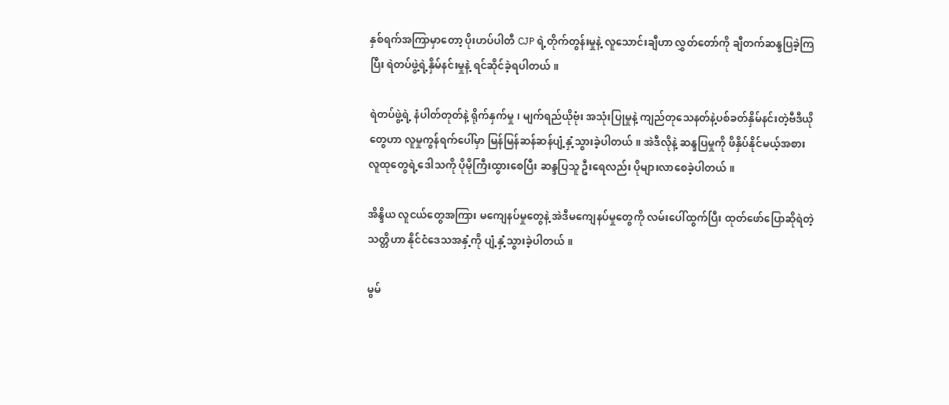နှစ်ရက်အကြာမှာတော့ ပိုးဟပ်ပါတီ CJP ရဲ့တိုက်တွန်းမှုနဲ့ လူသောင်းချီဟာ လွှတ်တော်ကို ချီတက်ဆန္ဒပြခဲ့ကြပြီး ရဲတပ်ဖွဲ့ရဲ့နှိမ်နင်းမှုနဲ့ ရင်ဆိုင်ခဲ့ရပါတယ်။

ရဲတပ်ဖွဲ့ရဲ့ နံပါတ်တုတ်နဲ့ ရိုက်နှက်မှု၊ မျက်ရည်ယိုဗုံး အသုံးပြုမှုနဲ့ ကျည်တုသေနတ်နဲ့ပစ်ခတ်နှိမ်နင်းတဲ့ဗီဒီယိုတွေဟာ လူမှုကွန်ရက်ပေါ်မှာ မြန်မြန်ဆန်ဆန်ပျံ့နှံ့သွားခဲ့ပါတယ်။ အဲဒီလိုနဲ့ ဆန္ဒပြမှုကို ဖိနှိပ်နိုင်မယ့်အစား လူထုတွေရဲ့ဒေါသကို ပိုမိုကြီးထွားစေပြီး ဆန္ဒပြသူ ဦးရေလည်း ပိုများလာစေခဲ့ပါတယ်။

အိန္ဒိယ လူငယ်တွေအကြား မကျေနပ်မှုတွေနဲ့ အဲဒီမကျေနပ်မှုတွေကို လမ်းပေါ်ထွက်ပြီး ထုတ်ဖော်ပြောဆိုရဲတဲ့သတ္တိဟာ နိုင်ငံဒေသအနှံ့ကို ပျံ့နှံ့သွားခဲ့ပါတယ်။

မွမ်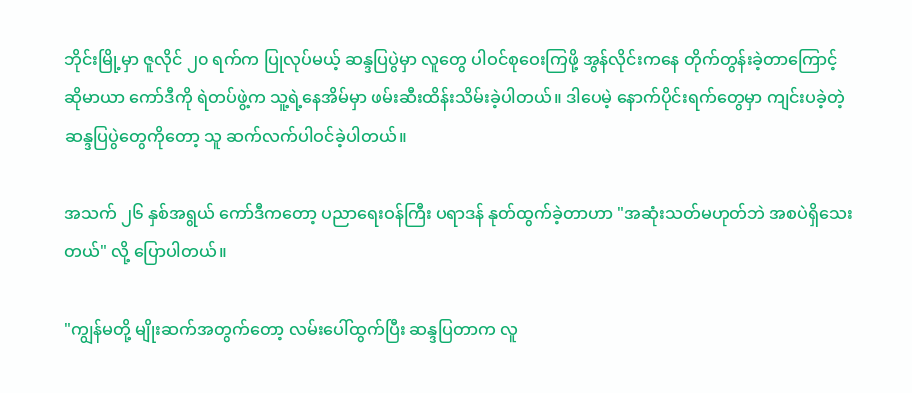ဘိုင်းမြို့မှာ ဇူလိုင် ၂၀ ရက်က ပြုလုပ်မယ့် ဆန္ဒပြပွဲမှာ လူတွေ ပါဝင်စုဝေးကြဖို့ အွန်လိုင်းကနေ တိုက်တွန်းခဲ့တာကြောင့် ဆိုမာယာ ကော်ဒီကို ရဲတပ်ဖွဲ့က သူ့ရဲ့နေအိမ်မှာ ဖမ်းဆီးထိန်းသိမ်းခဲ့ပါတယ်။ ဒါပေမဲ့ နောက်ပိုင်းရက်တွေမှာ ကျင်းပခဲ့တဲ့ဆန္ဒပြပွဲတွေကိုတော့ သူ ဆက်လက်ပါဝင်ခဲ့ပါတယ်။

အသက် ၂၆ နှစ်အရွယ် ကော်ဒီကတော့ ပညာရေးဝန်ကြီး ပရာဒန် နုတ်ထွက်ခဲ့တာဟာ "အဆုံးသတ်မဟုတ်ဘဲ အစပဲရှိသေးတယ်" လို့ ပြောပါတယ်။

"ကျွန်မတို့ မျိုးဆက်အတွက်တော့ လမ်းပေါ်ထွက်ပြီး ဆန္ဒပြတာက လူ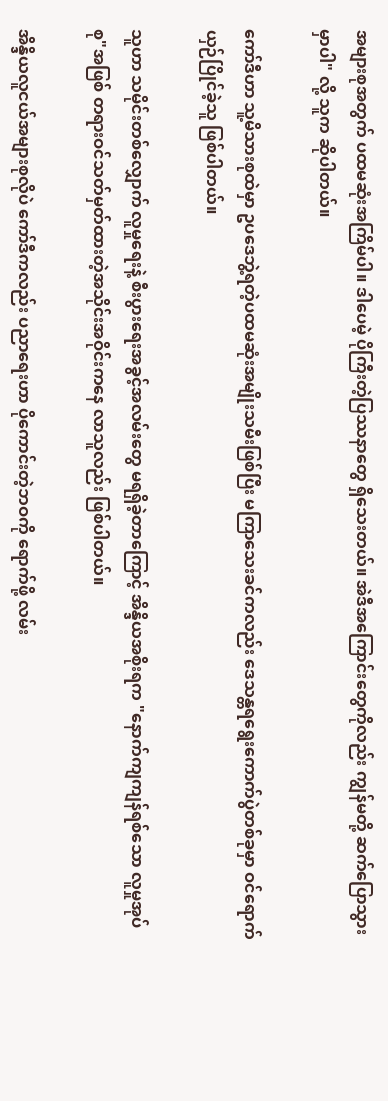အများစုအတွက် ပထမဆုံးအကြိမ်ပါ။ ဒါပေမဲ့ ပိုကြီးတဲ့ပြဿနာတွေ ရှိသေးတယ်။ အဲဒီအကြောင်းတွေကိုလည်း ကျွန်မတို့ ဆက်ပြောသွားမှာပါ" လို့ သူက ဆိုပါတယ်။

ကော်ဒီဟာ သူ့မိသားစုထဲမှာ ဥပဒေဘွဲ့ရတဲ့ပထမဆုံးအမျိုးသမီးဖြစ်ပြီး မကြာသေးခင်ကလည်း ဒေသန္တရရွေးကောက်ပွဲတစ်ခုမှာ ဝင်ရောက်ယှဉ်ပြိုင်ခဲ့သူ ဖြစ်ပါတယ်။

သူဟာ သမိုင်းတစ်လျှောက် လူမှုရေးနဲ့ စီးပွားရေးအခွင့်အလမ်းတွေ မရရှိခဲ့တာကြောင့် အိန္ဒိယအစိုးရက "နောက်ကျကျန်ရစ်သော လူမှုအုပ်စု"အဖြစ် တရားဝင်သတ်မှတ်ထားတဲ့အသိုင်းအဝိုင်းကနေ လာသူလည်း ဖြစ်ပါတယ်။

အိန္ဒိယလူငယ်အများစုလိုပဲ ကော်ဒီကလည်း ပညာရေးဟာ ပိုကောင်းတဲ့ဘဝကို ရောက်ဖို့ လမ်း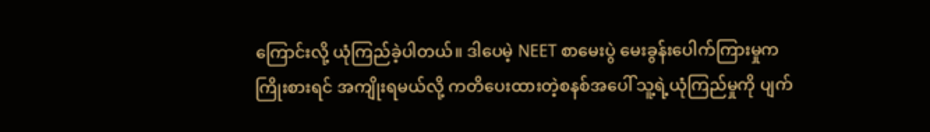ကြောင်းလို့ ယုံကြည်ခဲ့ပါတယ်။ ဒါပေမဲ့ NEET စာမေးပွဲ မေးခွန်းပေါက်ကြားမှုက ကြိုးစားရင် အကျိုးရမယ်လို့ ကတိပေးထားတဲ့စနစ်အပေါ် သူ့ရဲ့ယုံကြည်မှုကို ပျက်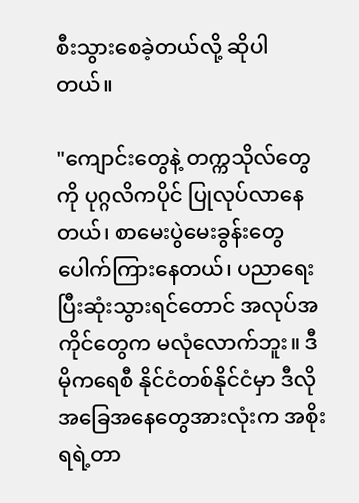စီးသွားစေခဲ့တယ်လို့ ဆိုပါတယ်။

"ကျောင်းတွေနဲ့ တက္ကသိုလ်တွေကို ပုဂ္ဂလိကပိုင် ပြုလုပ်လာနေတယ်၊ စာမေးပွဲမေးခွန်းတွေ ပေါက်ကြားနေတယ်၊ ပညာရေးပြီးဆုံးသွားရင်တောင် အလုပ်အကိုင်တွေက မလုံလောက်ဘူး။ ဒီမိုကရေစီ နိုင်ငံတစ်နိုင်ငံမှာ ဒီလိုအခြေအနေတွေအားလုံးက အစိုးရရဲ့တာ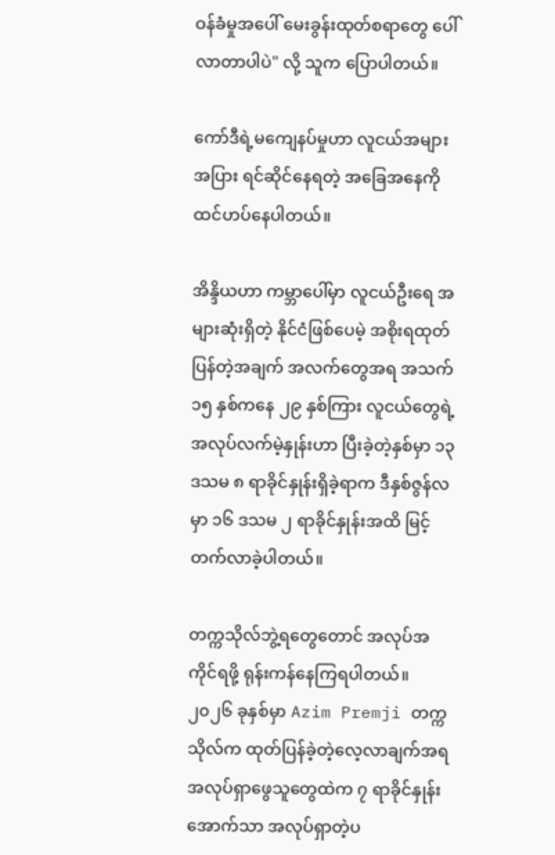ဝန်ခံမှုအပေါ် မေးခွန်းထုတ်စရာတွေ ပေါ်လာတာပါပဲ" လို့ သူက ပြောပါတယ်။

ကော်ဒီရဲ့မကျေနပ်မှုဟာ လူငယ်အများအပြား ရင်ဆိုင်နေရတဲ့ အခြေအနေကို ထင်ဟပ်နေပါတယ်။

အိန္ဒိယဟာ ကမ္ဘာပေါ်မှာ လူငယ်ဦးရေ အများဆုံးရှိတဲ့ နိုင်ငံဖြစ်ပေမဲ့ အစိုးရထုတ်ပြန်တဲ့အချက် အလက်တွေအရ အသက် ၁၅ နှစ်ကနေ ၂၉ နှစ်ကြား လူငယ်တွေရဲ့ အလုပ်လက်မဲ့နှုန်းဟာ ပြီးခဲ့တဲ့နှစ်မှာ ၁၃ ဒသမ ၈ ရာခိုင်နှုန်းရှိခဲ့ရာက ဒီနှစ်ဇွန်လမှာ ၁၆ ဒသမ ၂ ရာခိုင်နှုန်းအထိ မြင့်တက်လာခဲ့ပါတယ်။

တက္ကသိုလ်ဘွဲ့ရတွေတောင် အလုပ်အကိုင်ရဖို့ ရုန်းကန်နေကြရပါတယ်။ ၂၀၂၆ ခုနှစ်မှာ Azim Premji တက္ကသိုလ်က ထုတ်ပြန်ခဲ့တဲ့လေ့လာချက်အရ အလုပ်ရှာဖွေသူတွေထဲက ၇ ရာခိုင်နှုန်းအောက်သာ အလုပ်ရှာတဲ့ပ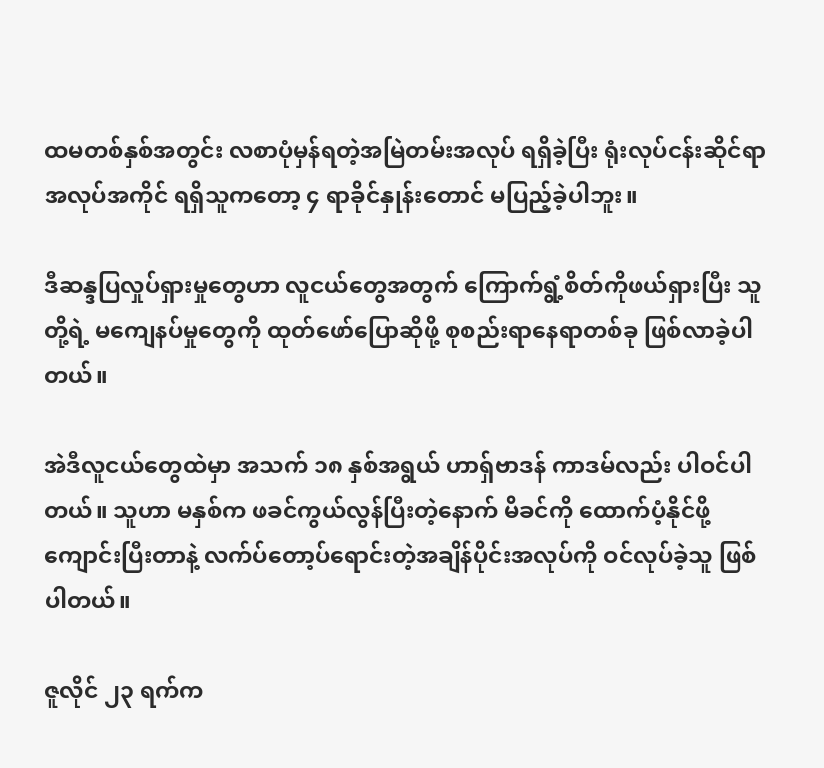ထမတစ်နှစ်အတွင်း လစာပုံမှန်ရတဲ့အမြဲတမ်းအလုပ် ရရှိခဲ့ပြီး ရုံးလုပ်ငန်းဆိုင်ရာအလုပ်အကိုင် ရရှိသူကတော့ ၄ ရာခိုင်နှုန်းတောင် မပြည့်ခဲ့ပါဘူး။

ဒီဆန္ဒပြလှုပ်ရှားမှုတွေဟာ လူငယ်တွေအတွက် ကြောက်ရွံ့စိတ်ကိုဖယ်ရှားပြီး သူတို့ရဲ့ မကျေနပ်မှုတွေကို ထုတ်ဖော်ပြောဆိုဖို့ စုစည်းရာနေရာတစ်ခု ဖြစ်လာခဲ့ပါတယ်။

အဲဒီလူငယ်တွေထဲမှာ အသက် ၁၈ နှစ်အရွယ် ဟာရှ်ဗာဒန် ကာဒမ်လည်း ပါဝင်ပါတယ်။ သူဟာ မနှစ်က ဖခင်ကွယ်လွန်ပြီးတဲ့နောက် မိခင်ကို ထောက်ပံ့နိုင်ဖို့ ကျောင်းပြီးတာနဲ့ လက်ပ်တော့ပ်ရောင်းတဲ့အချိန်ပိုင်းအလုပ်ကို ဝင်လုပ်ခဲ့သူ ဖြစ်ပါတယ်။

ဇူလိုင် ၂၃ ရက်က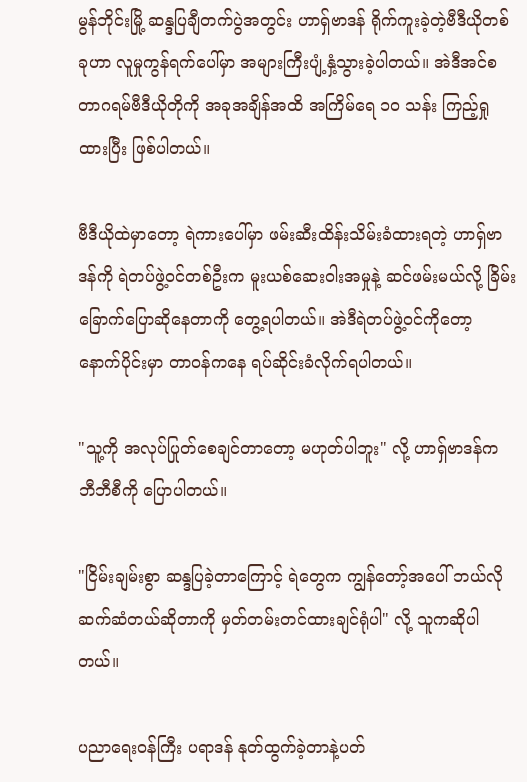မွန်ဘိုင်းမြို့ ဆန္ဒပြချီတက်ပွဲအတွင်း ဟာရှ်ဗာဒန် ရိုက်ကူးခဲ့တဲ့ဗီဒီယိုတစ်ခုဟာ လူမှုကွန်ရက်ပေါ်မှာ အများကြီးပျံ့နှံ့သွားခဲ့ပါတယ်။ အဲဒီအင်စတာဂရမ်ဗီဒီယိုတိုကို အခုအချိန်အထိ အကြိမ်ရေ ၁၀ သန်း ကြည့်ရှုထားပြီး ဖြစ်ပါတယ်။

ဗီဒီယိုထဲမှာတော့ ရဲကားပေါ်မှာ ဖမ်းဆီးထိန်းသိမ်းခံထားရတဲ့ ဟာရှ်ဗာဒန်ကို ရဲတပ်ဖွဲ့ဝင်တစ်ဦးက မူးယစ်ဆေးဝါးအမှုနဲ့ ဆင်ဖမ်းမယ်လို့ ခြိမ်းခြောက်ပြောဆိုနေတာကို တွေ့ရပါတယ်။ အဲဒီရဲတပ်ဖွဲ့ဝင်ကိုတော့ နောက်ပိုင်းမှာ တာဝန်ကနေ ရပ်ဆိုင်းခံလိုက်ရပါတယ်။

"သူ့ကို အလုပ်ပြုတ်စေချင်တာတော့ မဟုတ်ပါဘူး" လို့ ဟာရှ်ဗာဒန်က ဘီဘီစီကို ပြောပါတယ်။

"ငြိမ်းချမ်းစွာ ဆန္ဒပြခဲ့တာကြောင့် ရဲတွေက ကျွန်တော့်အပေါ် ဘယ်လိုဆက်ဆံတယ်ဆိုတာကို မှတ်တမ်းတင်ထားချင်ရုံပါ" လို့ သူကဆိုပါတယ်။

ပညာရေးဝန်ကြီး ပရာဒန် နုတ်ထွက်ခဲ့တာနဲ့ပတ်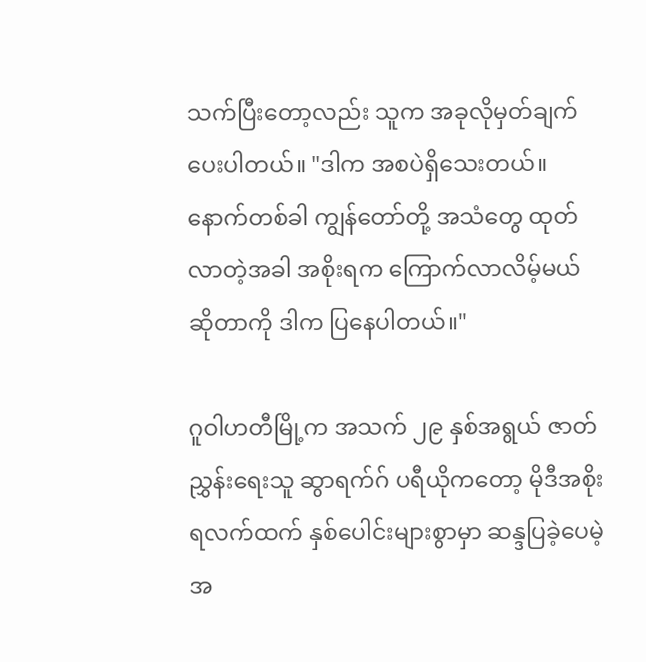သက်ပြီးတော့လည်း သူက အခုလိုမှတ်ချက်ပေးပါတယ်။ "ဒါက အစပဲရှိသေးတယ်။ နောက်တစ်ခါ ကျွန်တော်တို့ အသံတွေ ထုတ်လာတဲ့အခါ အစိုးရက ကြောက်လာလိမ့်မယ်ဆိုတာကို ဒါက ပြနေပါတယ်။"

ဂူဝါဟတီမြို့က အသက် ၂၉ နှစ်အရွယ် ဇာတ်ညွှန်းရေးသူ ဆွာရက်ဂ် ပရီယိုကတော့ မိုဒီအစိုးရလက်ထက် နှစ်ပေါင်းများစွာမှာ ဆန္ဒပြခဲ့ပေမဲ့ အ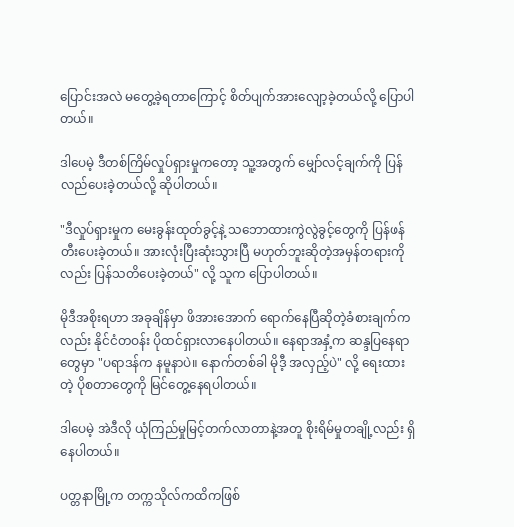ပြောင်းအလဲ မတွေ့ခဲ့ရတာကြောင့် စိတ်ပျက်အားလျော့ခဲ့တယ်လို့ ပြောပါတယ်။

ဒါပေမဲ့ ဒီတစ်ကြိမ်လှုပ်ရှားမှုကတော့ သူ့အတွက် မျှော်လင့်ချက်ကို ပြန်လည်ပေးခဲ့တယ်လို့ ဆိုပါတယ်။

"ဒီလှုပ်ရှားမှုက မေးခွန်းထုတ်ခွင့်နဲ့ သဘောထားကွဲလွဲခွင့်တွေကို ပြန်ဖန်တီးပေးခဲ့တယ်။ အားလုံးပြီးဆုံးသွားပြီ မဟုတ်ဘူးဆိုတဲ့အမှန်တရားကိုလည်း ပြန်သတိပေးခဲ့တယ်" လို့ သူက ပြောပါတယ်။

မိုဒီအစိုးရဟာ အခုချိန်မှာ ဖိအားအောက် ရောက်နေပြီဆိုတဲ့ခံစားချက်ကလည်း နိုင်ငံတဝန်း ပိုထင်ရှားလာနေပါတယ်။ နေရာအနှံ့က ဆန္ဒပြနေရာတွေမှာ "ပရာဒန်က နမူနာပဲ။ နောက်တစ်ခါ မိုဒီ့ အလှည့်ပဲ" လို့ ရေးထားတဲ့ ပိုစတာတွေကို မြင်တွေ့နေရပါတယ်။

ဒါပေမဲ့ အဲဒီလို ယုံကြည်မှုမြင့်တက်လာတာနဲ့အတူ စိုးရိမ်မှုတချို့လည်း ရှိနေပါတယ်။

ပတ္တနာမြို့က တက္ကသိုလ်ကထိကဖြစ်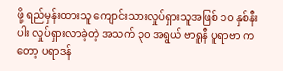ဖို့ ရည်မှန်းထားသူ ကျောင်းသားလှုပ်ရှားသူအဖြစ် ၁၀ နှစ်နီးပါး လှုပ်ရှားလာခဲ့တဲ့ အသက် ၃၀ အရွယ် ဗာရူနီ ပူရာဗာ ကတော့ ပရာဒန်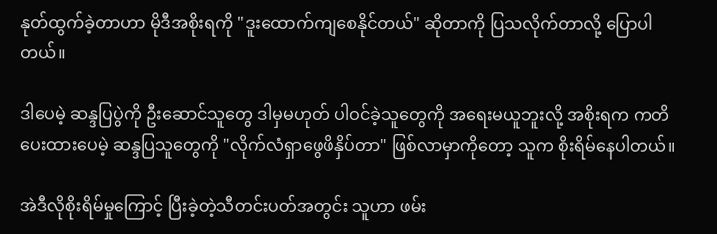နုတ်ထွက်ခဲ့တာဟာ မိုဒီအစိုးရကို "ဒူးထောက်ကျစေနိုင်တယ်" ဆိုတာကို ပြသလိုက်တာလို့ ပြောပါတယ်။

ဒါပေမဲ့ ဆန္ဒပြပွဲကို ဦးဆောင်သူတွေ ဒါမှမဟုတ် ပါဝင်ခဲ့သူတွေကို အရေးမယူဘူးလို့ အစိုးရက ကတိပေးထားပေမဲ့ ဆန္ဒပြသူတွေကို "လိုက်လံရှာဖွေဖိနှိပ်တာ" ဖြစ်လာမှာကိုတော့ သူက စိုးရိမ်နေပါတယ်။

အဲဒီလိုစိုးရိမ်မှုကြောင့် ပြီးခဲ့တဲ့သီတင်းပတ်အတွင်း သူဟာ ဖမ်း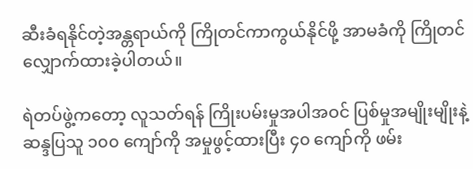ဆီးခံရနိုင်တဲ့အန္တရာယ်ကို ကြိုတင်ကာကွယ်နိုင်ဖို့ အာမခံကို ကြိုတင်လျှောက်ထားခဲ့ပါတယ်။

ရဲတပ်ဖွဲ့ကတော့ လူသတ်ရန် ကြိုးပမ်းမှုအပါအဝင် ပြစ်မှုအမျိုးမျိုးနဲ့ ဆန္ဒပြသူ ၁၀၀ ကျော်ကို အမှုဖွင့်ထားပြီး ၄၀ ကျော်ကို ဖမ်း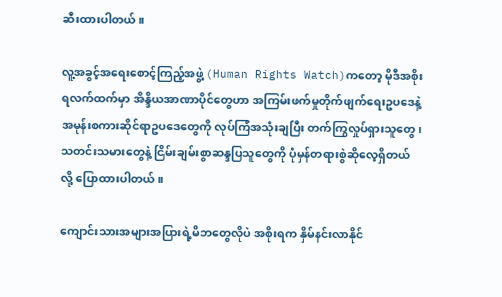ဆီးထားပါတယ်။

လူ့အခွင့်အရေးစောင့်ကြည့်အဖွဲ့ (Human Rights Watch)ကတော့ မိုဒီအစိုးရလက်ထက်မှာ အိန္ဒိယအာဏာပိုင်တွေဟာ အကြမ်းဖက်မှုတိုက်ဖျက်ရေးဥပဒေနဲ့ အမုန်းစကားဆိုင်ရာဥပဒေတွေကို လုပ်ကြံအသုံးချပြီး တက်ကြွလှုပ်ရှားသူတွေ၊ သတင်းသမားတွေနဲ့ ငြိမ်းချမ်းစွာဆန္ဒပြသူတွေကို ပုံမှန်တရားစွဲဆိုလေ့ရှိတယ် လို့ ပြောထားပါတယ်။

ကျောင်းသားအများအပြားရဲ့မိဘတွေလိုပဲ အစိုးရက နှိမ်နင်းလာနိုင်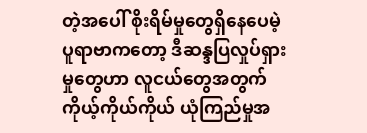တဲ့အပေါ် စိုးရိမ်မှုတွေရှိနေပေမဲ့ ပူရာဗာကတော့ ဒီဆန္ဒပြလှုပ်ရှားမှုတွေဟာ လူငယ်တွေအတွက် ကိုယ့်ကိုယ်ကိုယ် ယုံကြည်မှုအ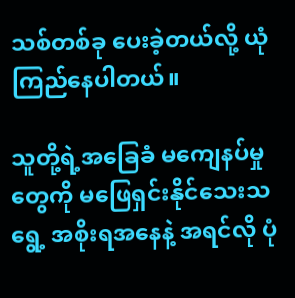သစ်တစ်ခု ပေးခဲ့တယ်လို့ ယုံကြည်နေပါတယ်။

သူတို့ရဲ့အခြေခံ မကျေနပ်မှုတွေကို မဖြေရှင်းနိုင်သေးသရွေ့ အစိုးရအနေနဲ့ အရင်လို ပုံ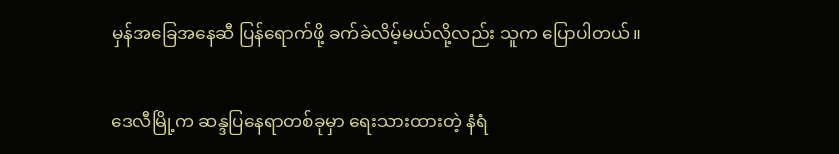မှန်အခြေအနေဆီ ပြန်ရောက်ဖို့ ခက်ခဲလိမ့်မယ်လို့လည်း သူက ပြောပါတယ်။

ဒေလီမြို့က ဆန္ဒပြနေရာတစ်ခုမှာ ရေးသားထားတဲ့ နံရံ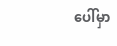ပေါ်မှာ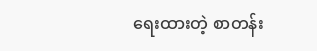ရေးထားတဲ့ စာတန်း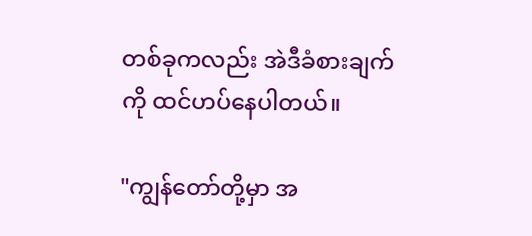တစ်ခုကလည်း အဲဒီခံစားချက်ကို ထင်ဟပ်နေပါတယ်။

"ကျွန်တော်တို့မှာ အ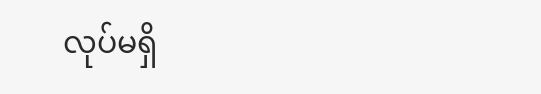လုပ်မရှိ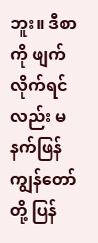ဘူး။ ဒီစာကို ဖျက်လိုက်ရင်လည်း မနက်ဖြန် ကျွန်တော်တို့ ပြန်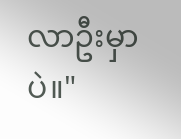လာဦးမှာပဲ။"